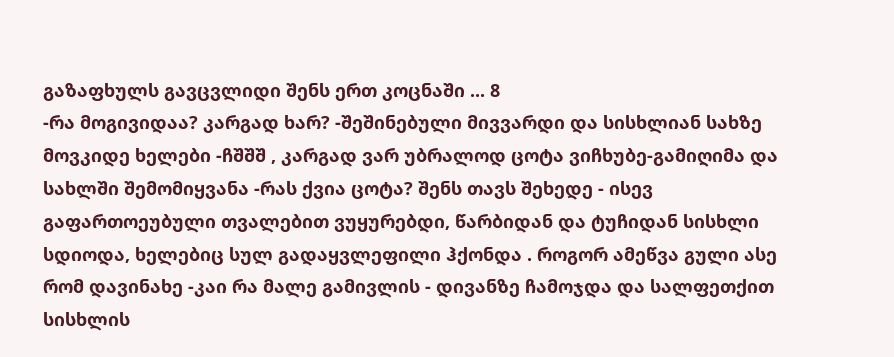გაზაფხულს გავცვლიდი შენს ერთ კოცნაში ... 8
-რა მოგივიდაა? კარგად ხარ? -შეშინებული მივვარდი და სისხლიან სახზე მოვკიდე ხელები -ჩშშშ , კარგად ვარ უბრალოდ ცოტა ვიჩხუბე-გამიღიმა და სახლში შემომიყვანა -რას ქვია ცოტა? შენს თავს შეხედე - ისევ გაფართოეუბული თვალებით ვუყურებდი, წარბიდან და ტუჩიდან სისხლი სდიოდა, ხელებიც სულ გადაყვლეფილი ჰქონდა . როგორ ამეწვა გული ასე რომ დავინახე -კაი რა მალე გამივლის - დივანზე ჩამოჯდა და სალფეთქით სისხლის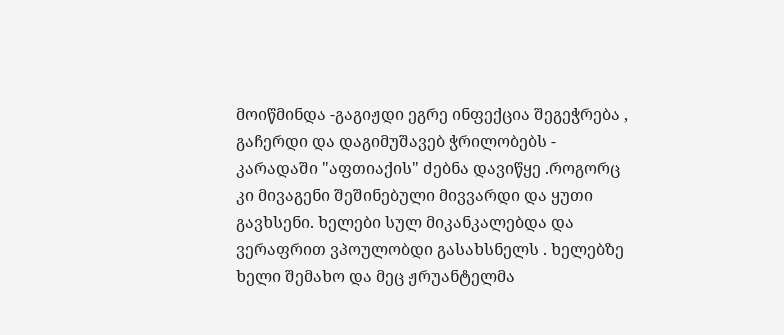მოიწმინდა -გაგიჟდი ეგრე ინფექცია შეგეჭრება , გაჩერდი და დაგიმუშავებ ჭრილობებს - კარადაში "აფთიაქის" ძებნა დავიწყე .როგორც კი მივაგენი შეშინებული მივვარდი და ყუთი გავხსენი. ხელები სულ მიკანკალებდა და ვერაფრით ვპოულობდი გასახსნელს . ხელებზე ხელი შემახო და მეც ჟრუანტელმა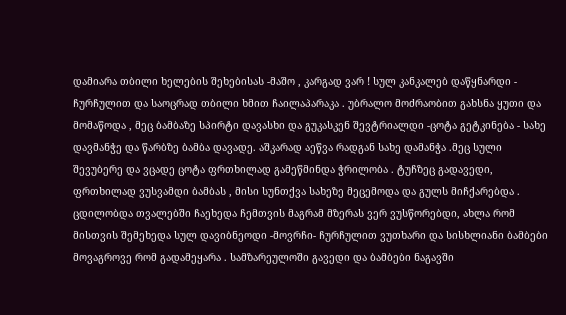დამიარა თბილი ხელების შეხებისას -მაშო , კარგად ვარ ! სულ კანკალებ დაწყნარდი - ჩურჩულით და საოცრად თბილი ხმით ჩაილაპარაკა . უბრალო მოძრაობით გახსნა ყუთი და მომაწოდა , მეც ბამბაზე სპირტი დავასხი და გუკასკენ შევტრიალდი -ცოტა გეტკინება - სახე დავმანჭე და წარბზე ბამბა დავადე. აშკარად აეწვა რადგან სახე დამანჭა .მეც სული შევუბერე და ვცადე ცოტა ფრთხილად გამეწმინდა ჭრილობა . ტუჩზეც გადავედი, ფრთხილად ვუსვამდი ბამბას , მისი სუნთქვა სახეზე მეცემოდა და გულს მიჩქარებდა . ცდილობდა თვალებში ჩაეხედა ჩემთვის მაგრამ მზერას ვერ ვუსწორებდი, ახლა რომ მისთვის შემეხედა სულ დავიბნეოდი -მოვრჩი- ჩურჩულით ვუთხარი და სისხლიანი ბამბები მოვაგროვე რომ გადამეყარა . სამზარეულოში გავედი და ბამბები ნაგავში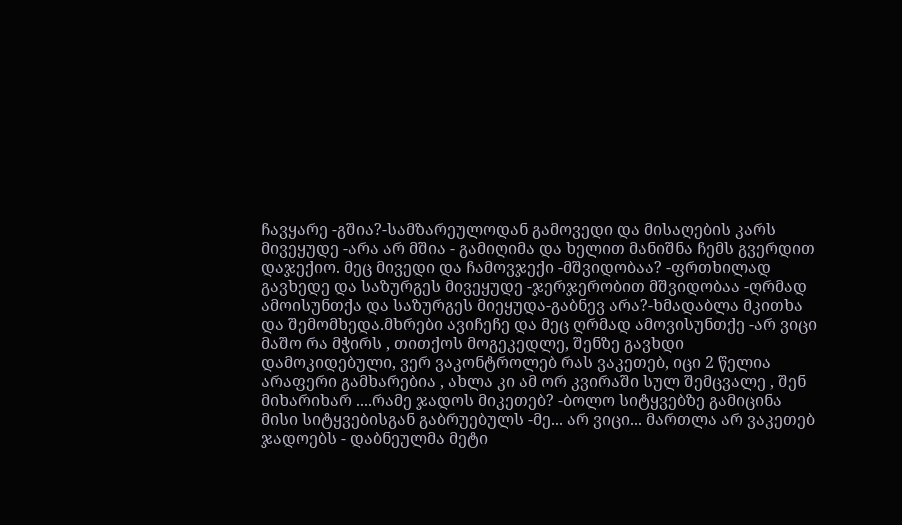ჩავყარე -გშია?-სამზარეულოდან გამოვედი და მისაღების კარს მივეყუდე -არა არ მშია - გამიღიმა და ხელით მანიშნა ჩემს გვერდით დაჯექიო. მეც მივედი და ჩამოვჯექი -მშვიდობაა? -ფრთხილად გავხედე და საზურგეს მივეყუდე -ჯერჯერობით მშვიდობაა -ღრმად ამოისუნთქა და საზურგეს მიეყუდა-გაბნევ არა?-ხმადაბლა მკითხა და შემომხედა.მხრები ავიჩეჩე და მეც ღრმად ამოვისუნთქე -არ ვიცი მაშო რა მჭირს , თითქოს მოგეკედლე, შენზე გავხდი დამოკიდებული, ვერ ვაკონტროლებ რას ვაკეთებ, იცი 2 წელია არაფერი გამხარებია , ახლა კი ამ ორ კვირაში სულ შემცვალე , შენ მიხარიხარ ....რამე ჯადოს მიკეთებ? -ბოლო სიტყვებზე გამიცინა მისი სიტყვებისგან გაბრუებულს -მე... არ ვიცი... მართლა არ ვაკეთებ ჯადოებს - დაბნეულმა მეტი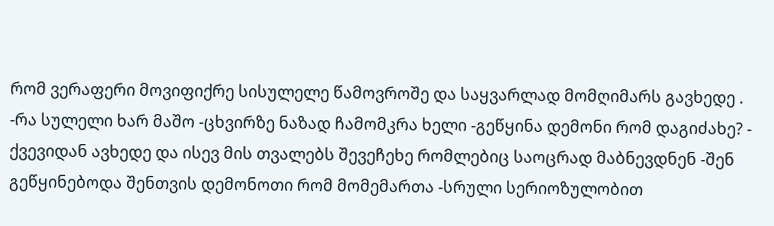რომ ვერაფერი მოვიფიქრე სისულელე წამოვროშე და საყვარლად მომღიმარს გავხედე . -რა სულელი ხარ მაშო -ცხვირზე ნაზად ჩამომკრა ხელი -გეწყინა დემონი რომ დაგიძახე? - ქვევიდან ავხედე და ისევ მის თვალებს შევეჩეხე რომლებიც საოცრად მაბნევდნენ -შენ გეწყინებოდა შენთვის დემონოთი რომ მომემართა -სრული სერიოზულობით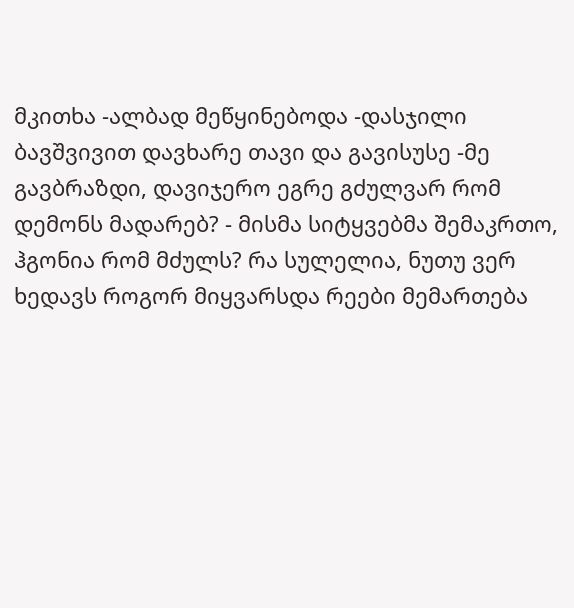მკითხა -ალბად მეწყინებოდა -დასჯილი ბავშვივით დავხარე თავი და გავისუსე -მე გავბრაზდი, დავიჯერო ეგრე გძულვარ რომ დემონს მადარებ? - მისმა სიტყვებმა შემაკრთო, ჰგონია რომ მძულს? რა სულელია, ნუთუ ვერ ხედავს როგორ მიყვარსდა რეები მემართება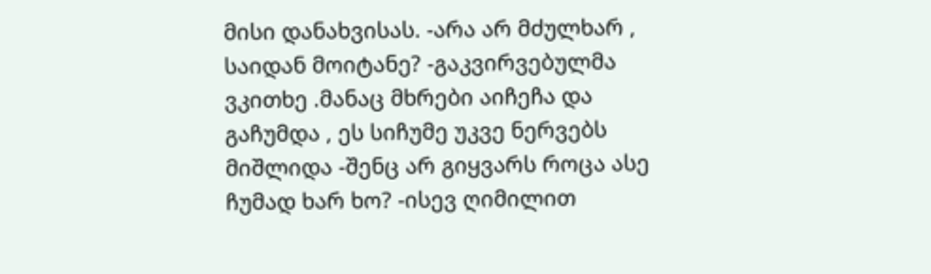მისი დანახვისას. -არა არ მძულხარ , საიდან მოიტანე? -გაკვირვებულმა ვკითხე .მანაც მხრები აიჩეჩა და გაჩუმდა , ეს სიჩუმე უკვე ნერვებს მიშლიდა -შენც არ გიყვარს როცა ასე ჩუმად ხარ ხო? -ისევ ღიმილით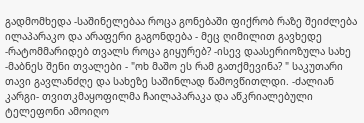გადმომხედა -საშინელებაა როცა გონებაში ფიქრობ რაზე შეიძლება ილაპარაკო და არაფერი გაგონდება - მეც ღიმილით გავხედე -რატომმარიდებ თვალს როცა გიყურებ? -ისევ დაასერიოზულა სახე -მაბნეს შენი თვალები - "ოხ მაშო ეს რამ გათქმევინა? " საკუთარი თავი გავლანძღე და სახეზე საშინლად წამოვწითლდი. -ძალიან კარგი- თვითკმაყოფილმა ჩაილაპარაკა და აწკრიალებული ტელეფონი ამოიღო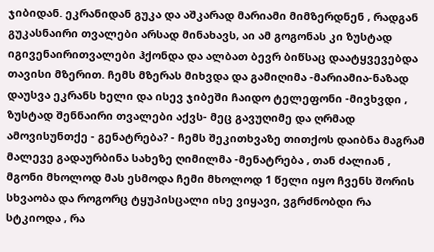ჯიბიდან. ეკრანიდან გუკა და აშკარად მარიამი მიმზერდნენ , რადგან გუკასნაირი თვალები არსად მინახავს, აი ამ გოგონას კი ზუსტად იგივენაირითვალები ჰქონდა და ალბათ ბევრ ბიწსაც დაატყვევებდა თავისი მზერით. ჩემს მზერას მიხვდა და გამიღიმა -მარიამია-ნაზად დაუსვა ეკრანს ხელი და ისევ ჯიბეში ჩაიდო ტელეფონი -მივხვდი , ზუსტად შენნაირი თვალები აქვს- მეც გავუღიმე და ღრმად ამოვისუნთქე - გენატრება? - ჩემს შეკითხვაზე თითქოს დაიბნა მაგრამ მალევე გადაურბინა სახეზე ღიმილმა -მენატრება , თან ძალიან , მგონი მხოლოდ მას ესმოდა ჩემი მხოლოდ 1 წელი იყო ჩვენს შორის სხვაობა და როგორც ტყუპისცალი ისე ვიყავი, ვგრძნობდი რა სტკიოდა , რა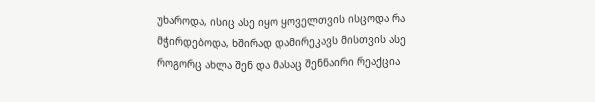უხაროდა, ისიც ასე იყო ყოველთვის ისცოდა რა მჭირდებოდა, ხშირად დამირეკავს მისთვის ასე როგორც ახლა შენ და მასაც შენნაირი რეაქცია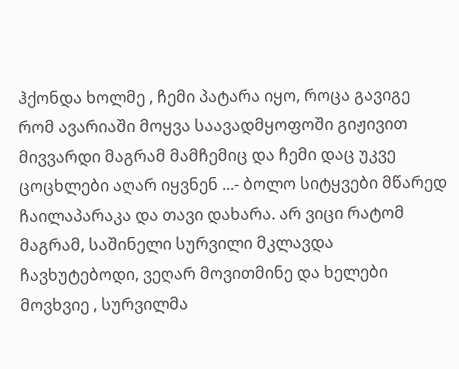ჰქონდა ხოლმე , ჩემი პატარა იყო, როცა გავიგე რომ ავარიაში მოყვა საავადმყოფოში გიჟივით მივვარდი მაგრამ მამჩემიც და ჩემი დაც უკვე ცოცხლები აღარ იყვნენ ...- ბოლო სიტყვები მწარედ ჩაილაპარაკა და თავი დახარა. არ ვიცი რატომ მაგრამ, საშინელი სურვილი მკლავდა ჩავხუტებოდი, ვეღარ მოვითმინე და ხელები მოვხვიე , სურვილმა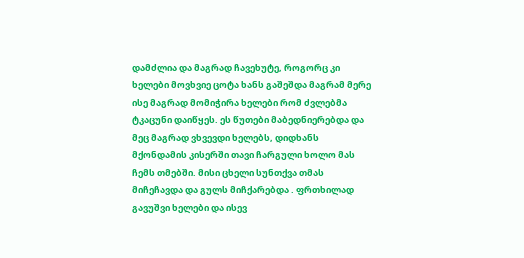დამძლია და მაგრად ჩავეხუტე, როგორც კი ხელები მოვხვიე ცოტა ხანს გაშეშდა მაგრამ მერე ისე მაგრად მომიჭირა ხელები რომ ძვლებმა ტკაცუნი დაიწყეს. ეს წუთები მაბედნიერებდა და მეც მაგრად ვხვევდი ხელებს, დიდხანს მქონდამის კისერში თავი ჩარგული ხოლო მას ჩემს თმებში. მისი ცხელი სუნთქვა თმას მიჩეჩავდა და გულს მიჩქარებდა . ფრთხილად გავუშვი ხელები და ისევ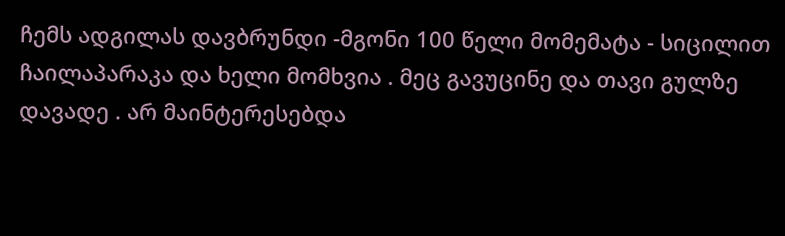ჩემს ადგილას დავბრუნდი -მგონი 100 წელი მომემატა - სიცილით ჩაილაპარაკა და ხელი მომხვია . მეც გავუცინე და თავი გულზე დავადე . არ მაინტერესებდა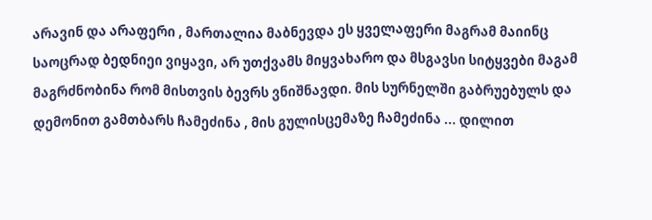არავინ და არაფერი , მართალია მაბნევდა ეს ყველაფერი მაგრამ მაიინც საოცრად ბედნიეი ვიყავი, არ უთქვამს მიყვახარო და მსგავსი სიტყვები მაგამ მაგრძნობინა რომ მისთვის ბევრს ვნიშნავდი. მის სურნელში გაბრუებულს და დემონით გამთბარს ჩამეძინა , მის გულისცემაზე ჩამეძინა ... დილით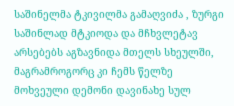საშინელმა ტკივილმა გამაღვიძა , ზურგი საშინლად მტკიოდა და მჩხვლეტავ არსებებს აგზავნიდა მთელს სხეულში, მაგრამროგორც კი ჩემს წელზე მოხვეული დემონი დავინახე სულ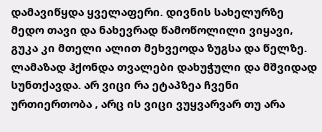დამავიწყდა ყველაფერი. დივნის სახელურზე მედო თავი და ნახევრად წამოწოლილი ვიყავი, გუკა კი მთელი ალით მეხვეოდა ზუგსა და წელზე. ლამაზად ჰქონდა თვალები დახუჭული და მშვიდად სუნთქავდა. არ ვიცი რა ეტაპზეა ჩვენი ურთიერთობა , არც ის ვიცი ვუყვარვარ თუ არა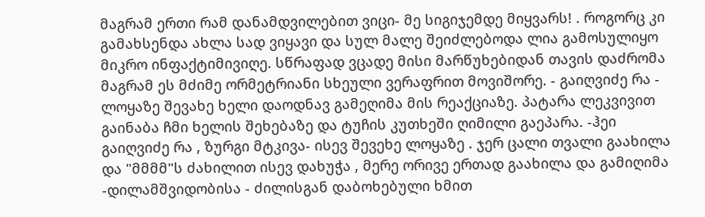მაგრამ ერთი რამ დანამდვილებით ვიცი- მე სიგიჯემდე მიყვარს! . როგორც კი გამახსენდა ახლა სად ვიყავი და სულ მალე შეიძლებოდა ლია გამოსულიყო მიკრო ინფაქტიმივიღე. სწრაფად ვცადე მისი მარწუხებიდან თავის დაძრომა მაგრამ ეს მძიმე ორმეტრიანი სხეული ვერაფრით მოვიშორე. - გაიღვიძე რა - ლოყაზე შევახე ხელი დაოდნავ გამეღიმა მის რეაქციაზე. პატარა ლეკვივით გაინაბა ჩმი ხელის შეხებაზე და ტუჩის კუთხეში ღიმილი გაეპარა. -ჰეი გაიღვიძე რა , ზურგი მტკივა- ისევ შევეხე ლოყაზე . ჯერ ცალი თვალი გაახილა და "მმმმ"ს ძახილით ისევ დახუჭა , მერე ორივე ერთად გაახილა და გამიღიმა -დილამშვიდობისა - ძილისგან დაბოხებული ხმით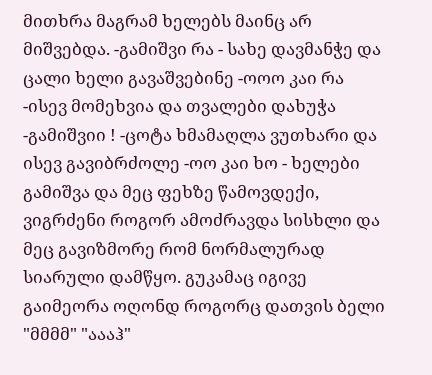მითხრა მაგრამ ხელებს მაინც არ მიშვებდა. -გამიშვი რა - სახე დავმანჭე და ცალი ხელი გავაშვებინე -ოოო კაი რა -ისევ მომეხვია და თვალები დახუჭა -გამიშვიი ! -ცოტა ხმამაღლა ვუთხარი და ისევ გავიბრძოლე -ოო კაი ხო - ხელები გამიშვა და მეც ფეხზე წამოვდექი, ვიგრძენი როგორ ამოძრავდა სისხლი და მეც გავიზმორე რომ ნორმალურად სიარული დამწყო. გუკამაც იგივე გაიმეორა ოღონდ როგორც დათვის ბელი "მმმმ" "აააჰ"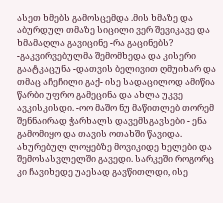ასეთ ხმებს გამოსცემდა .მის ხმაზე და აბურდულ თმაზე სიცილი ვერ შევიკავე და ხმამაღლა გავიცინე -რა გაცინებს? -გაკვირვებულმა შემომხედა და კისერი გაატკაცუნა -დათვის ბელივით ღმუიხარ და თმაც აჩეჩილი გაქ- ისე სადაცილოდ ამიწია წარბი უფრო გამეცინა და ახლა უკვე ავკისკისდი. -ოო მაშო ნუ მაწითლებ თორემ შენნაირად ჭარხალს დავემსგავსები - ენა გამომიყო და თავის ოთახში წავიდა. ახურებულ ლოყებზე მოვიკიდე ხელები და შემოსასვლელში გავედი. სარკეში როგორც კი ჩავიხედე უაესად გავწითლდი, ისე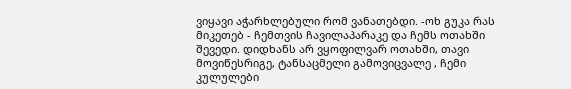ვიყავი აჭარხლებული რომ ვანათებდი. -ოხ გუკა რას მიკეთებ - ჩემთვის ჩავილაპარაკე და ჩემს ოთახში შევედი. დიდხანს არ ვყოფილვარ ოთახში, თავი მოვიწესრიგე, ტანსაცმელი გამოვიცვალე , ჩემი კულულები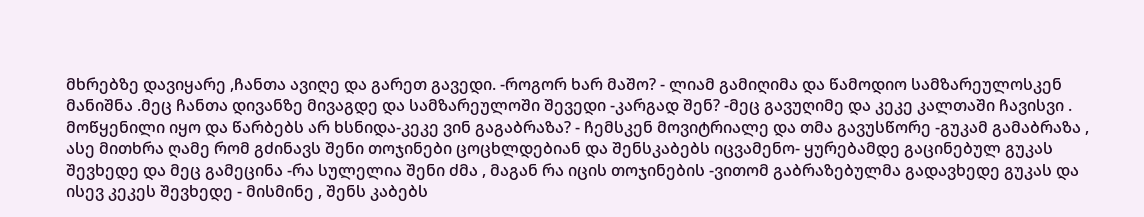მხრებზე დავიყარე ,ჩანთა ავიღე და გარეთ გავედი. -როგორ ხარ მაშო? - ლიამ გამიღიმა და წამოდიო სამზარეულოსკენ მანიშნა .მეც ჩანთა დივანზე მივაგდე და სამზარეულოში შევედი -კარგად შენ? -მეც გავუღიმე და კეკე კალთაში ჩავისვი . მოწყენილი იყო და წარბებს არ ხსნიდა-კეკე ვინ გაგაბრაზა? - ჩემსკენ მოვიტრიალე და თმა გავუსწორე -გუკამ გამაბრაზა , ასე მითხრა ღამე რომ გძინავს შენი თოჯინები ცოცხლდებიან და შენსკაბებს იცვამენო- ყურებამდე გაცინებულ გუკას შევხედე და მეც გამეცინა -რა სულელია შენი ძმა , მაგან რა იცის თოჯინების -ვითომ გაბრაზებულმა გადავხედე გუკას და ისევ კეკეს შევხედე - მისმინე , შენს კაბებს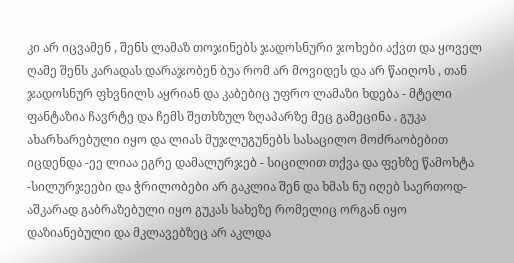კი არ იცვამენ , შენს ლამაზ თოჯინებს ჯადოსნური ჯოხები აქვთ და ყოველ ღამე შენს კარადას დარაჯობენ ბუა რომ არ მოვიდეს და არ წაიღოს , თან ჯადოსნურ ფხვნილს აყრიან და კაბებიც უფრო ლამაზი ხდება - მტელი ფანტაზია ჩავრტე და ჩემს შეთხზულ ზღაპარზე მეც გამეცინა . გუკა ახარხარებული იყო და ლიას მუჯლუგუნებს სასაცილო მოძრაობებით იცდენდა -ეე ლიაა ეგრე დამალურჯებ - სიცილით თქვა და ფეხზე წამოხტა -სილურჯეები და ჭრილობები არ გაკლია შენ და ხმას ნუ იღებ საერთოდ- აშკარად გაბრაზებული იყო გუკას სახეზე რომელიც ორგან იყო დაზიანებული და მკლავებზეც არ აკლდა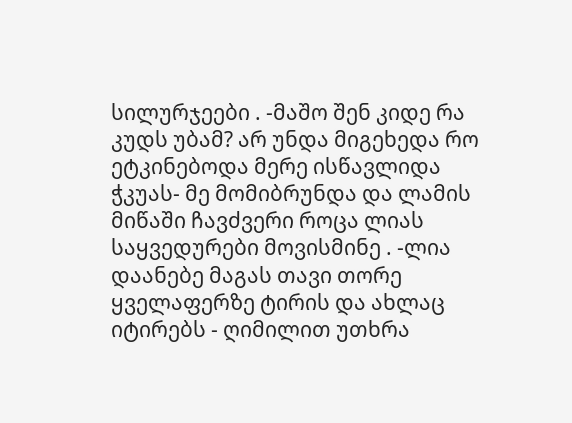სილურჯეები . -მაშო შენ კიდე რა კუდს უბამ? არ უნდა მიგეხედა რო ეტკინებოდა მერე ისწავლიდა ჭკუას- მე მომიბრუნდა და ლამის მიწაში ჩავძვერი როცა ლიას საყვედურები მოვისმინე . -ლია დაანებე მაგას თავი თორე ყველაფერზე ტირის და ახლაც იტირებს - ღიმილით უთხრა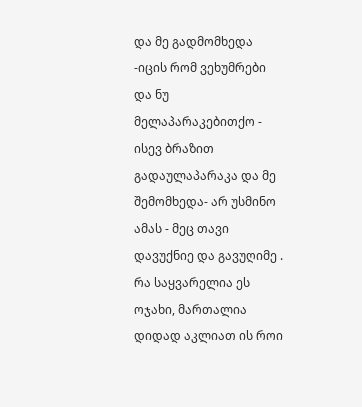და მე გადმომხედა -იცის რომ ვეხუმრები და ნუ მელაპარაკებითქო - ისევ ბრაზით გადაულაპარაკა და მე შემომხედა- არ უსმინო ამას - მეც თავი დავუქნიე და გავუღიმე . რა საყვარელია ეს ოჯახი, მართალია დიდად აკლიათ ის როი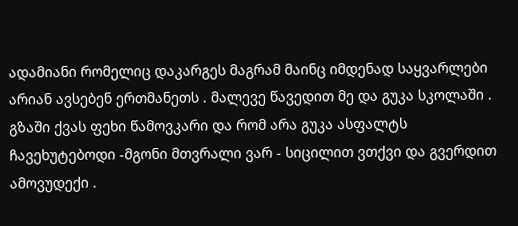ადამიანი რომელიც დაკარგეს მაგრამ მაინც იმდენად საყვარლები არიან ავსებენ ერთმანეთს . მალევე წავედით მე და გუკა სკოლაში . გზაში ქვას ფეხი წამოვკარი და რომ არა გუკა ასფალტს ჩავეხუტებოდი -მგონი მთვრალი ვარ - სიცილით ვთქვი და გვერდით ამოვუდექი .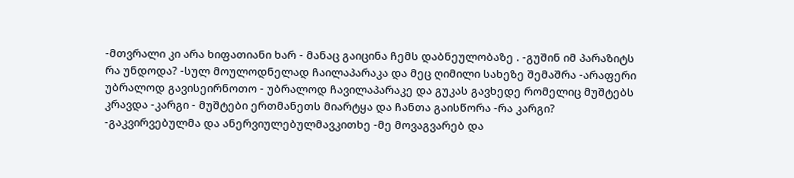-მთვრალი კი არა ხიფათიანი ხარ - მანაც გაიცინა ჩემს დაბნეულობაზე . -გუშინ იმ პარაზიტს რა უნდოდა? -სულ მოულოდნელად ჩაილაპარაკა და მეც ღიმილი სახეზე შემაშრა -არაფერი უბრალოდ გავისეირნოთო - უბრალოდ ჩავილაპარაკე და გუკას გავხედე რომელიც მუშტებს კრავდა -კარგი - მუშტები ერთმანეთს მიარტყა და ჩანთა გაისწორა -რა კარგი? -გაკვირვებულმა და ანერვიულებულმავკითხე -მე მოვაგვარებ და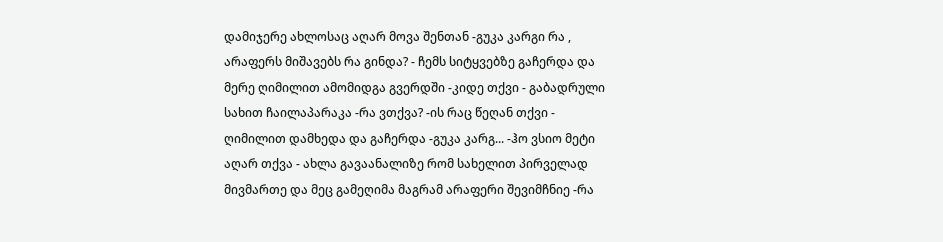დამიჯერე ახლოსაც აღარ მოვა შენთან -გუკა კარგი რა , არაფერს მიშავებს რა გინდა? - ჩემს სიტყვებზე გაჩერდა და მერე ღიმილით ამომიდგა გვერდში -კიდე თქვი - გაბადრული სახით ჩაილაპარაკა -რა ვთქვა? -ის რაც წეღან თქვი - ღიმილით დამხედა და გაჩერდა -გუკა კარგ... -ჰო ვსიო მეტი აღარ თქვა - ახლა გავაანალიზე რომ სახელით პირველად მივმართე და მეც გამეღიმა მაგრამ არაფერი შევიმჩნიე -რა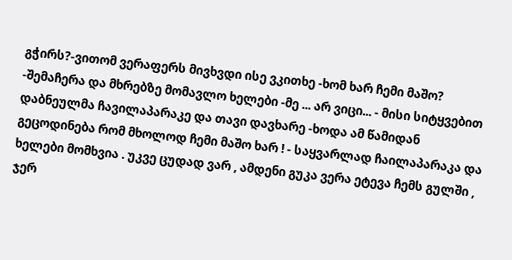გჭირს?-ვითომ ვერაფერს მივხვდი ისე ვკითხე -ხომ ხარ ჩემი მაშო? -შემაჩერა და მხრებზე მომავლო ხელები -მე ... არ ვიცი... - მისი სიტყვებით დაბნეულმა ჩავილაპარაკე და თავი დავხარე -ხოდა ამ წამიდან გეცოდინება რომ მხოლოდ ჩემი მაშო ხარ ! - საყვარლად ჩაილაპარაკა და ხელები მომხვია . უკვე ცუდად ვარ , ამდენი გუკა ვერა ეტევა ჩემს გულში , ჯერ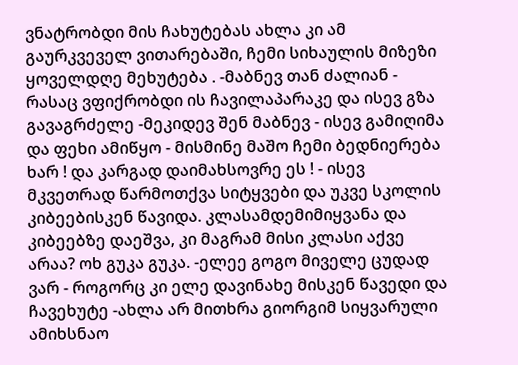ვნატრობდი მის ჩახუტებას ახლა კი ამ გაურკვეველ ვითარებაში, ჩემი სიხაულის მიზეზი ყოველდღე მეხუტება . -მაბნევ თან ძალიან - რასაც ვფიქრობდი ის ჩავილაპარაკე და ისევ გზა გავაგრძელე -მეკიდევ შენ მაბნევ - ისევ გამიღიმა და ფეხი ამიწყო - მისმინე მაშო ჩემი ბედნიერება ხარ ! და კარგად დაიმახსოვრე ეს ! - ისევ მკვეთრად წარმოთქვა სიტყვები და უკვე სკოლის კიბეებისკენ წავიდა. კლასამდემიმიყვანა და კიბეებზე დაეშვა, კი მაგრამ მისი კლასი აქვე არაა? ოხ გუკა გუკა. -ელეე გოგო მიველე ცუდად ვარ - როგორც კი ელე დავინახე მისკენ წავედი და ჩავეხუტე -ახლა არ მითხრა გიორგიმ სიყვარული ამიხსნაო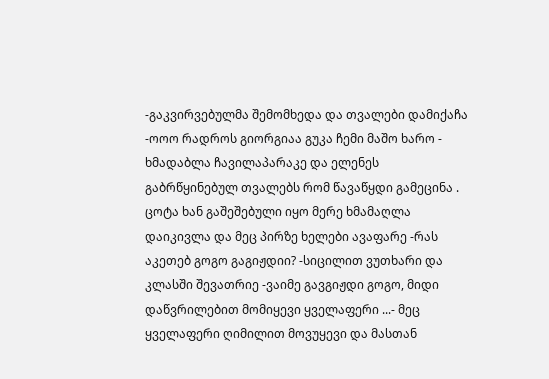-გაკვირვებულმა შემომხედა და თვალები დამიქაჩა -ოოო რადროს გიორგიაა გუკა ჩემი მაშო ხარო - ხმადაბლა ჩავილაპარაკე და ელენეს გაბრწყინებულ თვალებს რომ წავაწყდი გამეცინა . ცოტა ხან გაშეშებული იყო მერე ხმამაღლა დაიკივლა და მეც პირზე ხელები ავაფარე -რას აკეთებ გოგო გაგიჟდიი? -სიცილით ვუთხარი და კლასში შევათრიე -ვაიმე გავგიჟდი გოგო, მიდი დაწვრილებით მომიყევი ყველაფერი ...- მეც ყველაფერი ღიმილით მოვუყევი და მასთან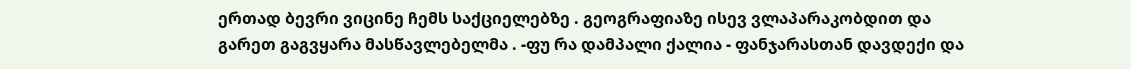ერთად ბევრი ვიცინე ჩემს საქციელებზე . გეოგრაფიაზე ისევ ვლაპარაკობდით და გარეთ გაგვყარა მასწავლებელმა . -ფუ რა დამპალი ქალია - ფანჯარასთან დავდექი და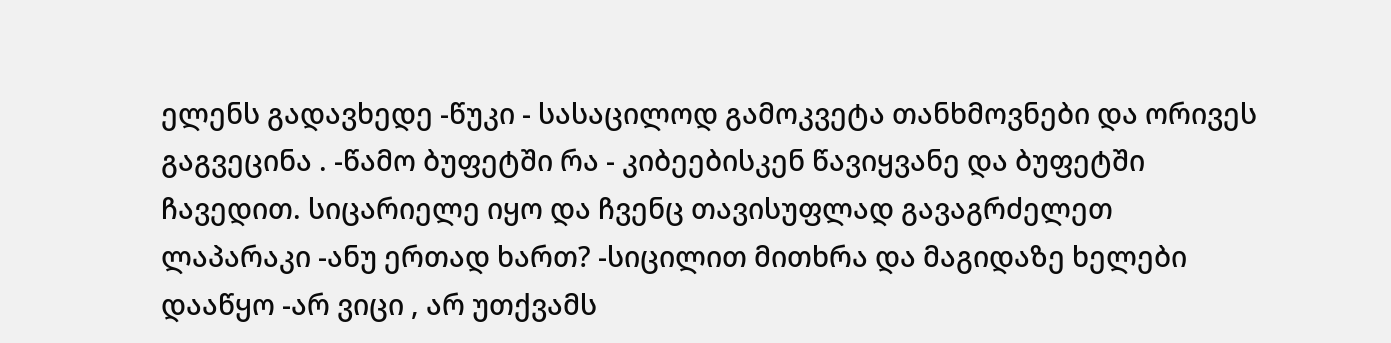ელენს გადავხედე -წუკი - სასაცილოდ გამოკვეტა თანხმოვნები და ორივეს გაგვეცინა . -წამო ბუფეტში რა - კიბეებისკენ წავიყვანე და ბუფეტში ჩავედით. სიცარიელე იყო და ჩვენც თავისუფლად გავაგრძელეთ ლაპარაკი -ანუ ერთად ხართ? -სიცილით მითხრა და მაგიდაზე ხელები დააწყო -არ ვიცი , არ უთქვამს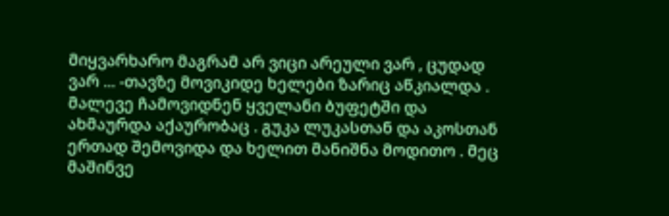მიყვარხარო მაგრამ არ ვიცი არეული ვარ , ცუდად ვარ ... -თავზე მოვიკიდე ხელები ზარიც აწკიალდა . მალევე ჩამოვიდნენ ყველანი ბუფეტში და ახმაურდა აქაურობაც . გუკა ლუკასთან და აკოსთან ერთად შემოვიდა და ხელით მანიშნა მოდითო . მეც მაშინვე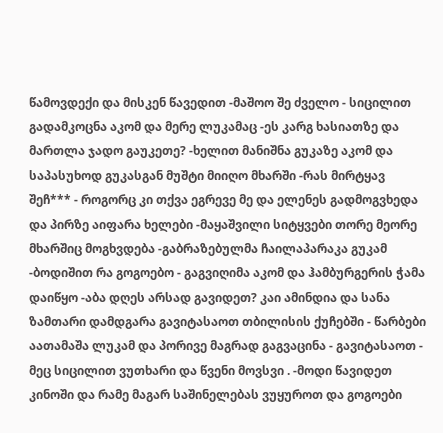წამოვდექი და მისკენ წავედით -მაშოო შე ძველო - სიცილით გადამკოცნა აკომ და მერე ლუკამაც -ეს კარგ ხასიათზე და მართლა ჯადო გაუკეთე? -ხელით მანიშნა გუკაზე აკომ და საპასუხოდ გუკასგან მუშტი მიიღო მხარში -რას მირტყავ შეჩ*** - როგორც კი თქვა ეგრევე მე და ელენეს გადმოგვხედა და პირზე აიფარა ხელები -მაყაშვილი სიტყვები თორე მეორე მხარშიც მოგხვდება -გაბრაზებულმა ჩაილაპარაკა გუკამ -ბოდიშით რა გოგოებო - გაგვიღიმა აკომ და ჰამბურგერის ჭამა დაიწყო -აბა დღეს არსად გავიდეთ? კაი ამინდია და სანა ზამთარი დამდგარა გავიტასაოთ თბილისის ქუჩებში - წარბები აათამაშა ლუკამ და პორივე მაგრად გაგვაცინა - გავიტასაოთ - მეც სიცილით ვუთხარი და წვენი მოვსვი . -მოდი წავიდეთ კინოში და რამე მაგარ საშინელებას ვუყუროთ და გოგოები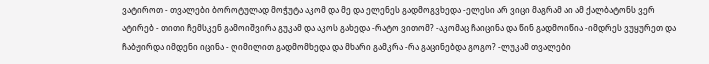ვატიროთ - თვალები ბოროტულად მოჭუტა აკომ და მე და ელენეს გადმოგვხედა -ელესი არ ვიცი მაგრამ აი ამ ქალბატონს ვერ ატირებ - თითი ჩემსკენ გამოიშვირა გუკამ და აკოს გახედა -რატო ვითომ? -აკომაც ჩაიცინა და წინ გადმოიწია -იმდრეს ვუყურეთ და ჩაბჟირდა იმდენი იცინა - ღიმილით გადმომხედა და მხარი გამკრა -რა გაცინებდა გოგო? -ლუკამ თვალები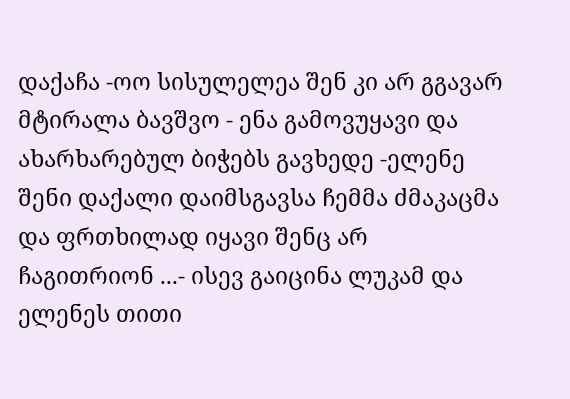დაქაჩა -ოო სისულელეა შენ კი არ გგავარ მტირალა ბავშვო - ენა გამოვუყავი და ახარხარებულ ბიჭებს გავხედე -ელენე შენი დაქალი დაიმსგავსა ჩემმა ძმაკაცმა და ფრთხილად იყავი შენც არ ჩაგითრიონ ...- ისევ გაიცინა ლუკამ და ელენეს თითი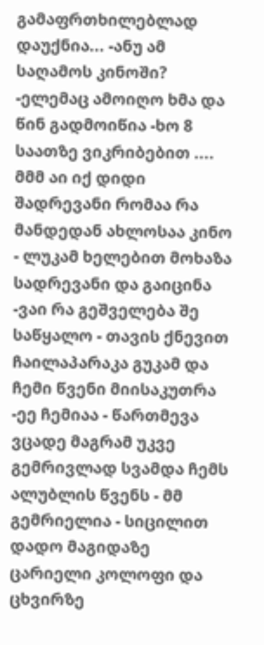გამაფრთხილებლად დაუქნია... -ანუ ამ საღამოს კინოში? -ელემაც ამოიღო ხმა და წინ გადმოიწია -ხო 8 საათზე ვიკრიბებით .... მმმ აი იქ დიდი შადრევანი რომაა რა მანდედან ახლოსაა კინო - ლუკამ ხელებით მოხაზა სადრევანი და გაიცინა -ვაი რა გეშველება შე საწყალო - თავის ქნევით ჩაილაპარაკა გუკამ და ჩემი წვენი მიისაკუთრა -ეე ჩემიაა - წართმევა ვცადე მაგრამ უკვე გემრივლად სვამდა ჩემს ალუბლის წვენს - მმ გემრიელია - სიცილით დადო მაგიდაზე ცარიელი კოლოფი და ცხვირზე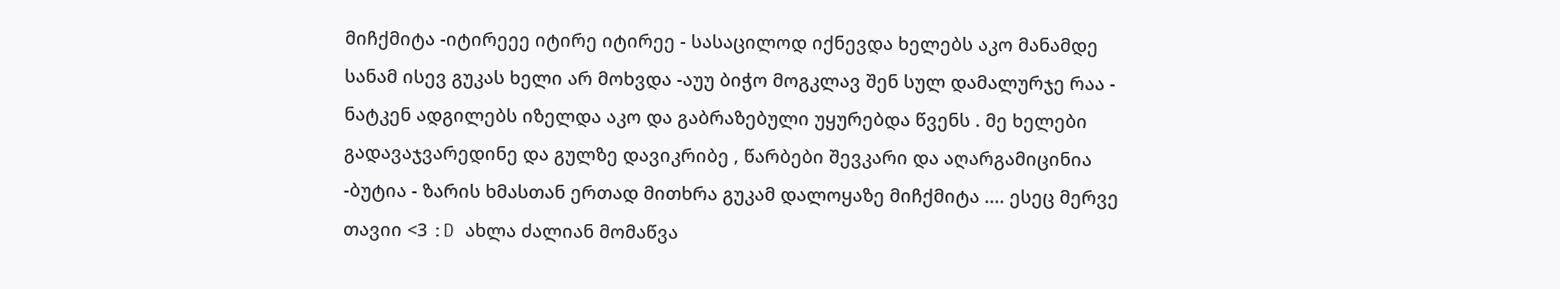მიჩქმიტა -იტირეეე იტირე იტირეე - სასაცილოდ იქნევდა ხელებს აკო მანამდე სანამ ისევ გუკას ხელი არ მოხვდა -აუუ ბიჭო მოგკლავ შენ სულ დამალურჯე რაა - ნატკენ ადგილებს იზელდა აკო და გაბრაზებული უყურებდა წვენს . მე ხელები გადავაჯვარედინე და გულზე დავიკრიბე , წარბები შევკარი და აღარგამიცინია -ბუტია - ზარის ხმასთან ერთად მითხრა გუკამ დალოყაზე მიჩქმიტა .... ესეც მერვე თავიი <3 :D ახლა ძალიან მომაწვა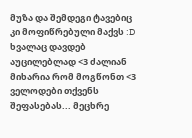მუზა და შემდეგი ტავებიც კი მოფიწრებული მაქვს :D ხვალაც დავდებ აუცილებლად <3 ძალიან მიხარია რომ მოგწონთ <3 ველოდები თქვენს შეფასებას... მეცხრე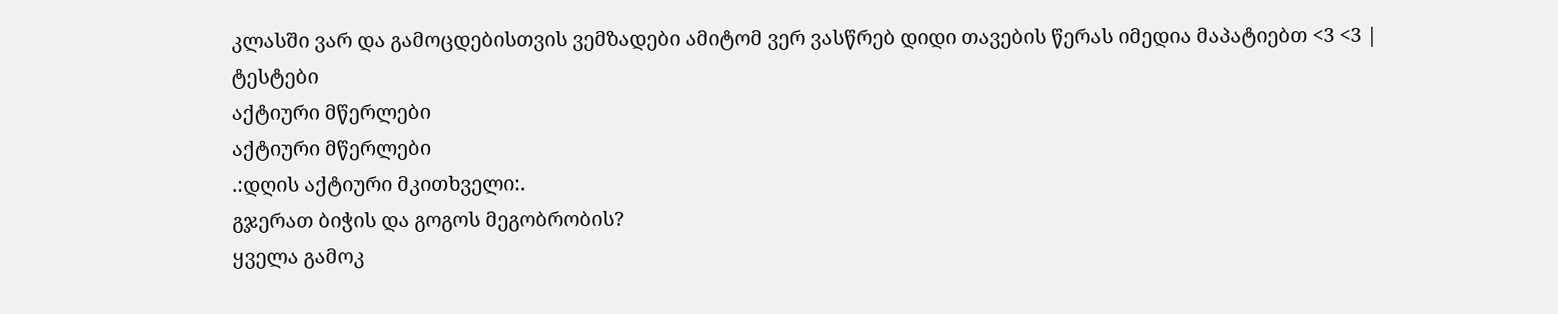კლასში ვარ და გამოცდებისთვის ვემზადები ამიტომ ვერ ვასწრებ დიდი თავების წერას იმედია მაპატიებთ <3 <3 |
ტესტები
აქტიური მწერლები
აქტიური მწერლები
.:დღის აქტიური მკითხველი:.
გჯერათ ბიჭის და გოგოს მეგობრობის?
ყველა გამოკ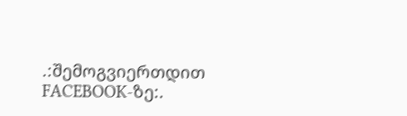.:შემოგვიერთდით FACEBOOK-ზე:.